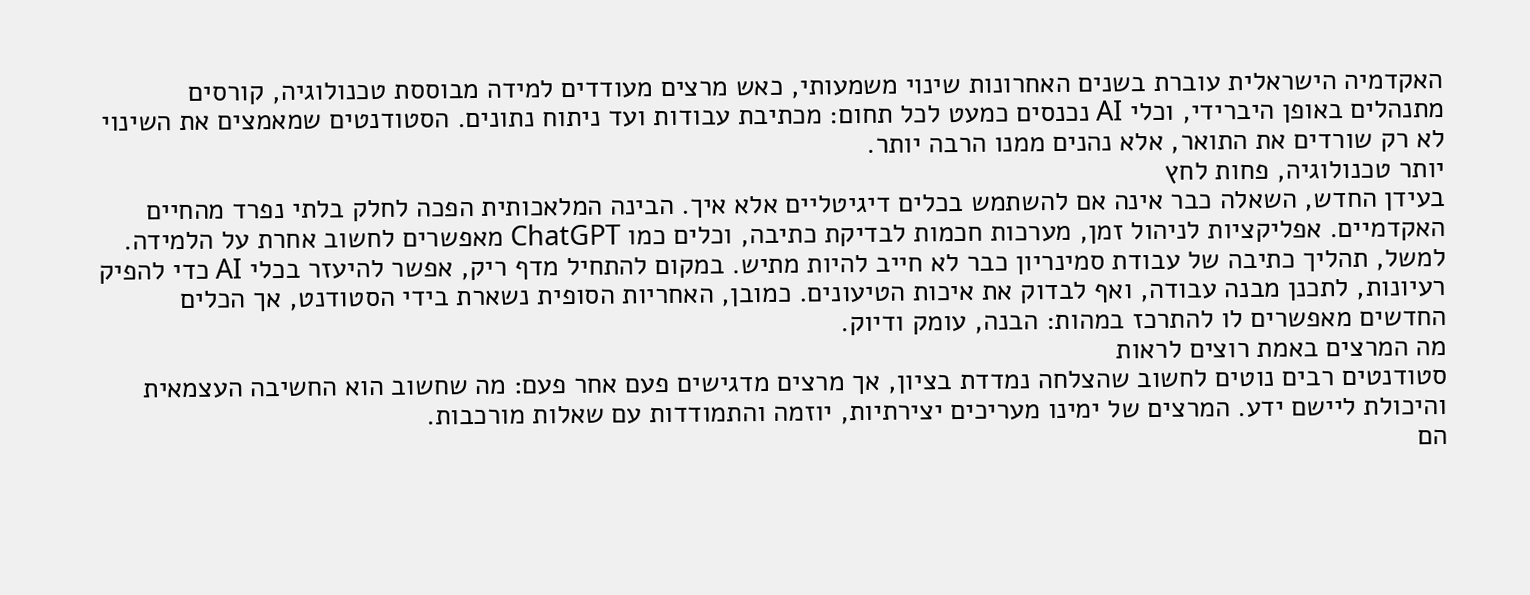האקדמיה הישראלית עוברת בשנים האחרונות שינוי משמעותי, כאש מרצים מעודדים למידה מבוססת טכנולוגיה, קורסים מתנהלים באופן היברידי, וכלי AI נכנסים כמעט לכל תחום: מכתיבת עבודות ועד ניתוח נתונים. הסטודנטים שמאמצים את השינוי לא רק שורדים את התואר, אלא נהנים ממנו הרבה יותר.
יותר טכנולוגיה, פחות לחץ
בעידן החדש, השאלה כבר אינה אם להשתמש בכלים דיגיטליים אלא איך. הבינה המלאכותית הפכה לחלק בלתי נפרד מהחיים האקדמיים. אפליקציות לניהול זמן, מערכות חכמות לבדיקת כתיבה, וכלים כמו ChatGPT מאפשרים לחשוב אחרת על הלמידה.
למשל, תהליך כתיבה של עבודת סמינריון כבר לא חייב להיות מתיש. במקום להתחיל מדף ריק, אפשר להיעזר בכלי AI כדי להפיק רעיונות, לתכנן מבנה עבודה, ואף לבדוק את איכות הטיעונים. כמובן, האחריות הסופית נשארת בידי הסטודנט, אך הכלים החדשים מאפשרים לו להתרכז במהות: הבנה, עומק ודיוק.
מה המרצים באמת רוצים לראות
סטודנטים רבים נוטים לחשוב שהצלחה נמדדת בציון, אך מרצים מדגישים פעם אחר פעם: מה שחשוב הוא החשיבה העצמאית והיכולת ליישם ידע. המרצים של ימינו מעריכים יצירתיות, יוזמה והתמודדות עם שאלות מורכבות.
הם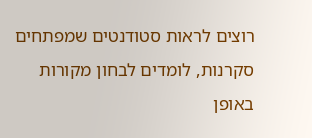רוצים לראות סטודנטים שמפתחים סקרנות, לומדים לבחון מקורות באופן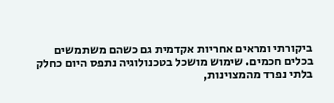ביקורתי ומראים אחריות אקדמית גם כשהם משתמשים בכלים חכמים. שימוש מושכל בטכנולוגיה נתפס היום כחלק בלתי נפרד מהמצוינות,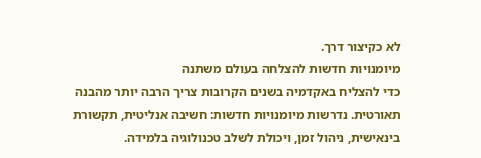לא כקיצור דרך.
מיומנויות חדשות להצלחה בעולם משתנה
כדי להצליח באקדמיה בשנים הקרובות צריך הרבה יותר מהבנה תאורטית. נדרשות מיומנויות חדשות: חשיבה אנליטית, תקשורת בינאישית, ניהול זמן, ויכולת לשלב טכנולוגיה בלמידה.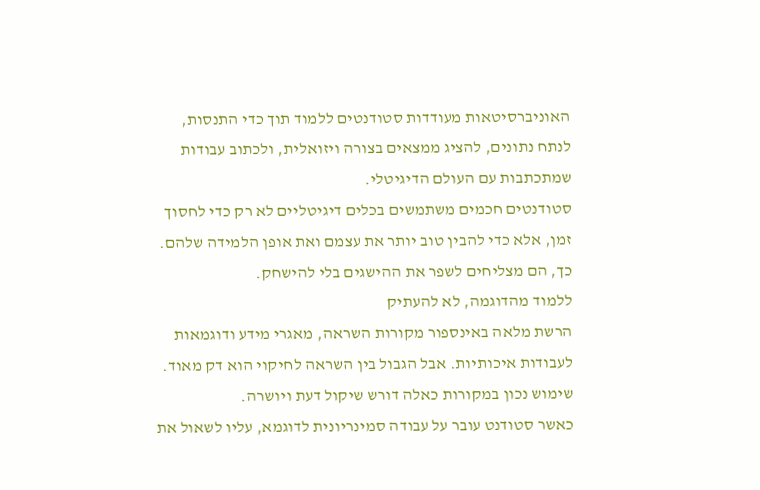האוניברסיטאות מעודדות סטודנטים ללמוד תוך כדי התנסות, לנתח נתונים, להציג ממצאים בצורה ויזואלית, ולכתוב עבודות שמתכתבות עם העולם הדיגיטלי.
סטודנטים חכמים משתמשים בכלים דיגיטליים לא רק כדי לחסוך זמן, אלא כדי להבין טוב יותר את עצמם ואת אופן הלמידה שלהם. כך, הם מצליחים לשפר את ההישגים בלי להישחק.
ללמוד מהדוגמה, לא להעתיק
הרשת מלאה באינספור מקורות השראה, מאגרי מידע ודוגמאות לעבודות איכותיות. אבל הגבול בין השראה לחיקוי הוא דק מאוד. שימוש נכון במקורות כאלה דורש שיקול דעת ויושרה.
כאשר סטודנט עובר על עבודה סמינריונית לדוגמא, עליו לשאול את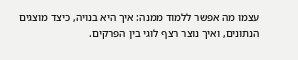עצמו מה אפשר ללמוד ממנה: איך היא בנויה, כיצד מוצגים הנתונים, ואיך נוצר רצף לוגי בין הפרקים.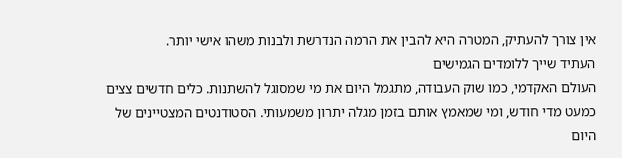אין צורך להעתיק, המטרה היא להבין את הרמה הנדרשת ולבנות משהו אישי יותר.
העתיד שייך ללומדים הגמישים
העולם האקדמי, כמו שוק העבודה, מתגמל היום את מי שמסוגל להשתנות. כלים חדשים צצים כמעט מדי חודש, ומי שמאמץ אותם בזמן מגלה יתרון משמעותי. הסטודנטים המצטיינים של היום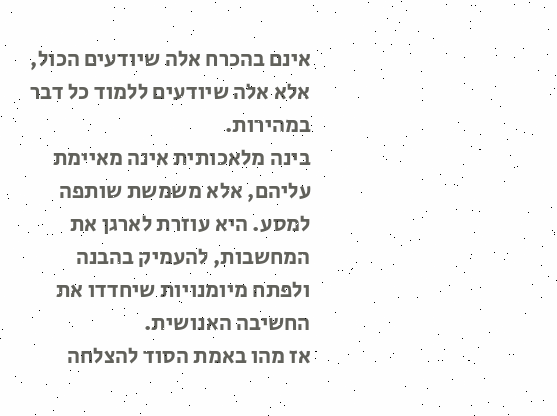אינם בהכרח אלה שיודעים הכול, אלא אלה שיודעים ללמוד כל דבר במהירות.
בינה מלאכותית אינה מאיימת עליהם, אלא משמשת שותפה למסע. היא עוזרת לארגן את המחשבות, להעמיק בהבנה ולפתח מיומנויות שיחדדו את החשיבה האנושית.
אז מהו באמת הסוד להצלחה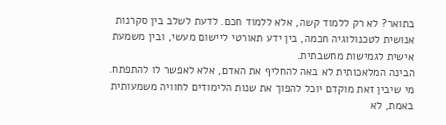בתואר? לא רק ללמוד קשה, אלא ללמוד חכם. לדעת לשלב בין סקרנות אנושית לטכנולוגיה חכמה, בין ידע תאורטי ליישום מעשי, ובין משמעת אישית לגמישות מחשבתית.
הבינה המלאכותית לא באה להחליף את האדם, אלא לאפשר לו להתפתח. מי שיבין זאת מוקדם יוכל להפוך את שנות הלימודים לחוויה משמעותית באמת, לא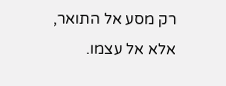רק מסע אל התואר, אלא אל עצמו.